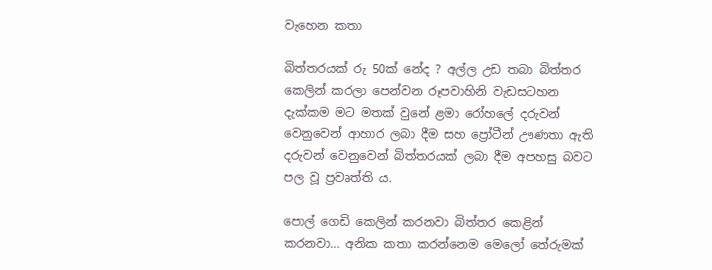වැහෙන කතා

බිත්තරයක් රු 50ක් නේද ? අල්ල උඩ තබා බිත්තර කෙලින් කරලා පෙන්වන රූපවාහිනි වැඩසටහන දැක්කම මට මතක් වුනේ ළමා රෝහලේ දරුවන් වෙනුවෙන් ආහාර ලබා දීම සහ ප්‍රෝටීන් ඌණතා ඇති දරුවන් වෙනුවෙන් බිත්තරයක් ලබා දීම අපහසු බවට පල වූ ප්‍රවෘත්ති ය.

පොල් ගෙඩි කෙලින් කරනවා බිත්තර කෙළින් කරනවා… අනික කතා කරන්නෙම මෙලෝ තේරුමක්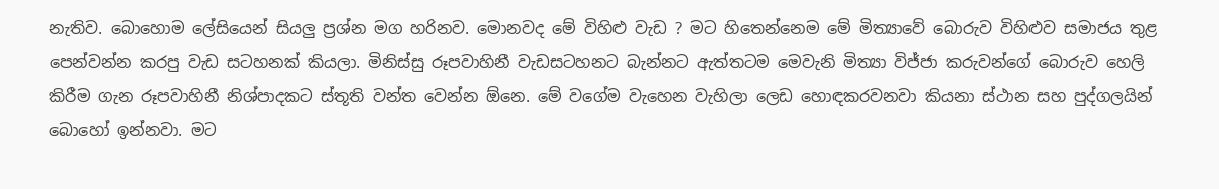නැතිව. බොහොම ලේසියෙන් සියලු ප්‍රශ්න මග හරිනව. මොනවද මේ විහිළු වැඩ ? මට හිතෙන්නෙම මේ මිත්‍යාවේ බොරුව විහිළුව සමාජය තුළ පෙන්වන්න කරපු වැඩ සටහනක් කියලා. මිනිස්සු රූපවාහිනී වැඩසටහනට බැන්නට ඇත්තටම මෙවැනි මිත්‍යා විජ්ජා කරුවන්ගේ බොරුව හෙලි කිරීම ගැන රූපවාහිනී නිශ්පාදකට ස්තූති වන්ත වෙන්න ඕනෙ. මේ වගේම වැහෙන වැහිලා ලෙඩ හොඳකරවනවා කියනා ස්ථාන සහ පුද්ගලයින් බොහෝ ඉන්නවා. මට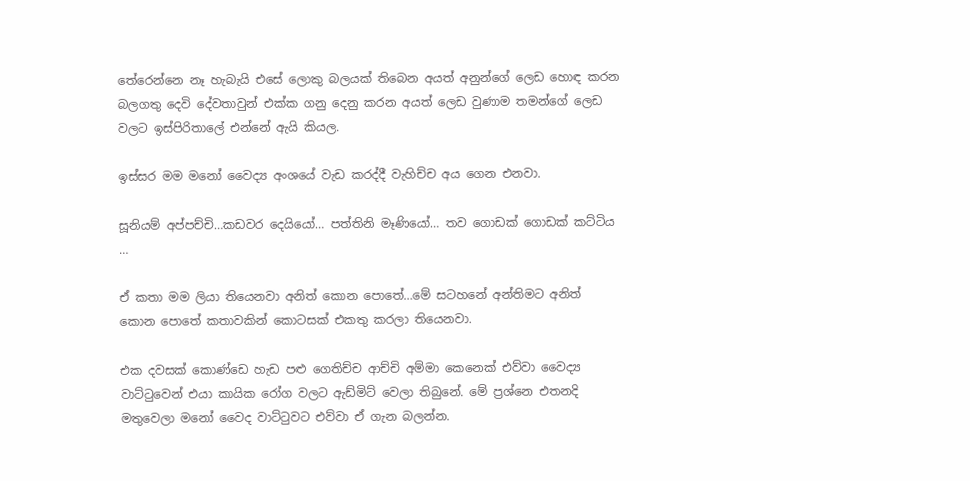තේරෙන්නෙ නෑ හැබැයි එසේ ලොකු බලයක් තිබෙන අයත් අනුන්ගේ ලෙඩ හොඳ කරන බලගතු දෙවි දේවතාවුන් එක්ක ගනු දෙනු කරන අයත් ලෙඩ වුණාම තමන්ගේ ලෙඩ වලට ඉස්පිරිතාලේ එන්නේ ඇයි කියල.

ඉස්සර මම මනෝ වෛද්‍ය අංශයේ වැඩ කරද්දී වැහිච්ච අය ගෙන එනවා.

සූනියම් අප්පච්චි…කඩවර දෙයියෝ… පත්තිනි මෑණියෝ… තව ගොඩක් ගොඩක් කට්ටිය …

ඒ කතා මම ලියා තියෙනවා අනිත් කොන පොතේ…මේ සටහනේ අන්තිමට අනිත් කොන පොතේ කතාවකින් කොටසක් එකතු කරලා තියෙනවා.

එක දවසක් කොණ්ඩෙ හැඩ පළු ගෙතිච්ච ආච්චි අම්මා කෙනෙක් එව්වා වෛද්‍ය වාට්ටුවෙන් එයා කායික රෝග වලට ඇඩ්මිට් වෙලා තිබුනේ. මේ ප්‍රශ්නෙ එතනදි මතුවෙලා මනෝ වෛද වාට්ටුවට එව්වා ඒ ගැන බලන්න.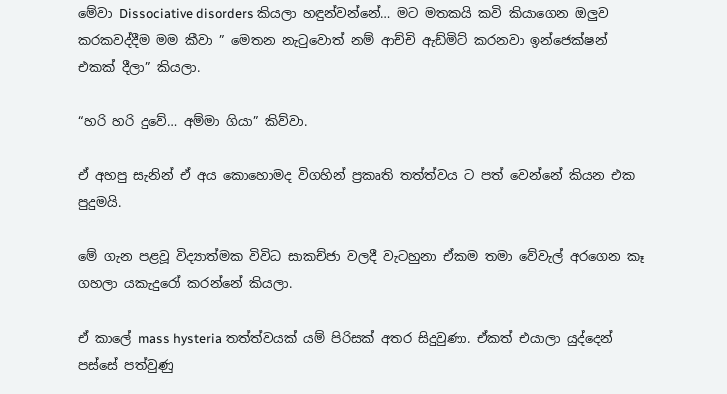මේවා Dissociative disorders කියලා හඳුන්වන්නේ… මට මතකයි කවි කියාගෙන ඔලුව කරකවද්දීම මම කීවා ” මෙතන නැටුවොත් නම් ආච්චි ඇඩ්මිට් කරනවා ඉන්ජෙක්ෂන් එකක් දීලා” කියලා.

“හරි හරි දුවේ… අම්මා ගියා” කිව්වා.

ඒ අහපු සැනින් ඒ අය කොහොමද විගහින් ප්‍රකෘති තත්ත්වය ට පත් වෙන්නේ කියන එක පුදුමයි.

මේ ගැන පළවූ විද්‍යාත්මක විවිධ සාකච්ජා වලදී වැටහුනා ඒකම තමා වේවැල් අරගෙන කෑ ගහලා යකැදුරෝ කරන්නේ කියලා.

ඒ කාලේ mass hysteria තත්ත්වයක් යම් පිරිසක් අතර සිදුවුණා. ඒකත් එයාලා යුද්දෙන් පස්සේ පත්වුණු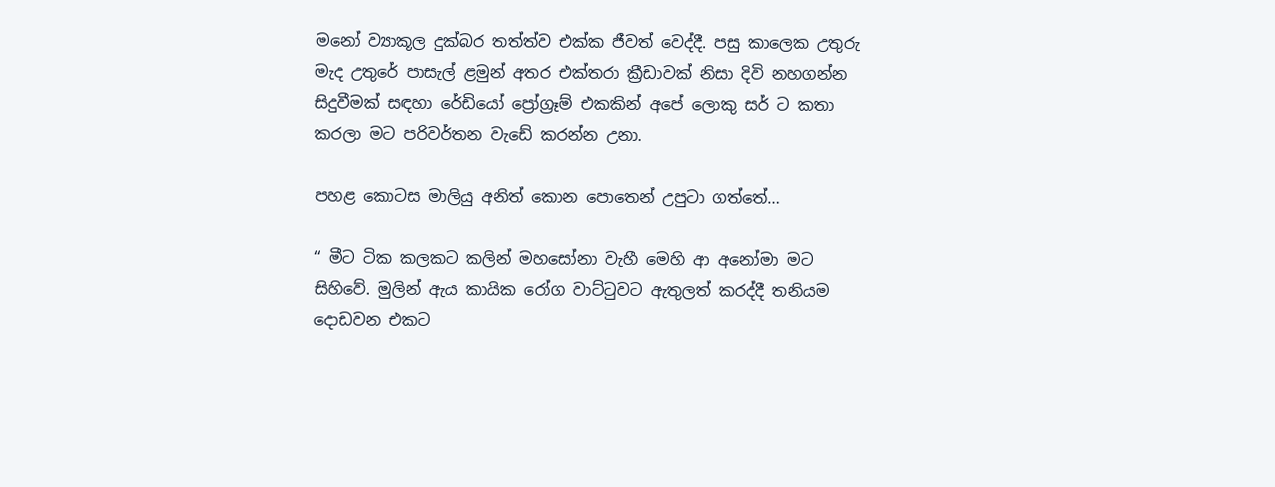මනෝ ව්‍යාකූල දුක්බර තත්ත්ව එක්ක ජීවත් වෙද්දී. පසු කාලෙක උතුරු මැද උතුරේ පාසැල් ළමුන් අතර එක්තරා ක්‍රීඩාවක් නිසා දිවි නහගන්න සිදුවීමක් සඳහා රේඩියෝ ප්‍රෝග්‍රෑම් එකකින් අපේ ලොකු සර් ට කතා කරලා මට පරිවර්තන වැඩේ කරන්න උනා.

පහළ කොටස මාලියු අනිත් කොන පොතෙන් උපුටා ගත්තේ…

“ මීට ටික කලකට කලින් මහසෝනා වැහී මෙහි ආ අනෝමා මට සිහිවේ. මුලින් ඇය කායික රෝග වාට්ටුවට ඇතුලත් කරද්දී තනියම දොඩවන එකට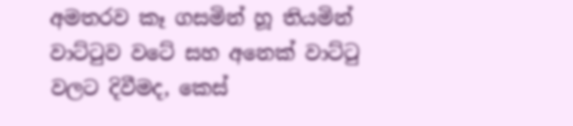අමතරව කෑ ගසමින් හූ තියමින් වාට්ටුව වටේ සහ අනෙක් වාට්ටු වලට දිවීමද, කෙස්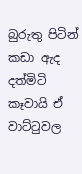බුරුතු පිටින් කඩා ඇද දත්මිටි කෑවායි ඒ වාට්ටුවල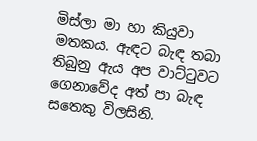මිස්ලා මා හා කියුවා මතකය. ඇඳට බැඳ තබා තිබුනු ඇය අප වාට්ටුවට ගෙනාවේද අත් පා බැඳ සතෙකු විලසිනි.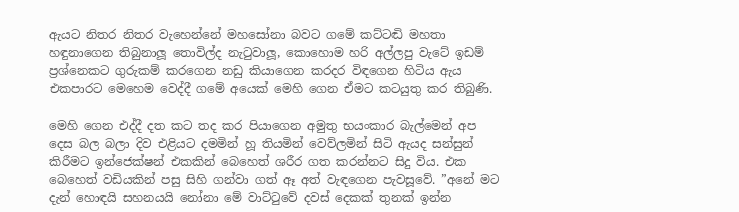ඇයට නිතර නිතර වැහෙන්නේ මහසෝනා බවට ගමේ කට්ටඬි මහතා හඳුනාගෙන තිබුනාලූ තොවිල්ද නැටුවාලූ, කොහොම හරි අල්ලපු වැටේ ඉඩම් ප්‍රශ්නෙකට ගුරුකම් කරගෙන නඩු කියාගෙන කරදර විඳගෙන හිටිය ඇය එකපාරට මෙහෙම වෙද්දී ගමේ අයෙක් මෙහි ගෙන ඒමට කටයුතු කර තිබුණි.

මෙහි ගෙන එද්දී දත කට තද කර පියාගෙන අමුතු භයංකාර බැල්මෙන් අප දෙස බල බලා දිව එළියට දමමින් හූ තියමින් වෙව්ලමින් සිටි ඇයද සන්සුන් කිරීමට ඉන්ජෙක්ෂන් එකකින් බෙහෙත් ශරීර ගත කරන්නට සිදු විය. එක බෙහෙත් වඩියකින් පසු සිහි ගන්වා ගත් ඈ අත් වැඳගෙන පැවසූවේ. ”අනේ මට දැන් හොඳයි සහනයයි නෝනා මේ වාට්ටුවේ දවස් දෙකක් තුනක් ඉන්න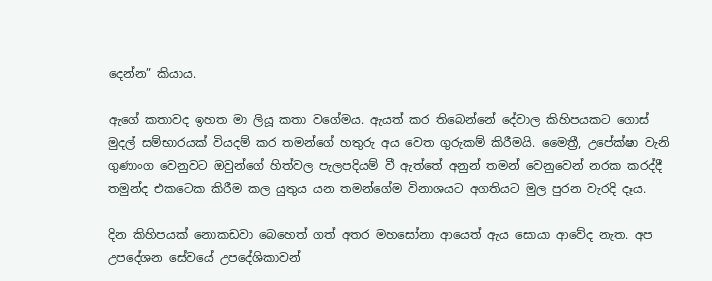දෙන්න” කියාය.

ඇගේ කතාවද ඉහත මා ලියූ කතා වගේමය. ඇයත් කර තිබෙන්නේ දේවාල කිහිපයකට ගොස් මුදල් සම්භාරයක් වියදම් කර තමන්ගේ හතුරු අය වෙත ගුරුකම් කිරීමයි. මෛත්‍රී, උපේක්ෂා වැනි ගුණාංග වෙනුවට ඔවුන්ගේ හිත්වල පැලපදියම් වී ඇත්තේ අනුන් තමන් වෙනුවෙන් නරක කරද්දී තමුන්ද එකටෙක කිරීම කල යුතුය යන තමන්ගේම විනාශයට අගතියට මුල පුරන වැරදි දෑය.

දින කිහිපයක් නොකඩවා බෙහෙත් ගත් අතර මහසෝනා ආයෙත් ඇය සොයා ආවේද නැත. අප උපදේශන සේවයේ උපදේශිකාවන්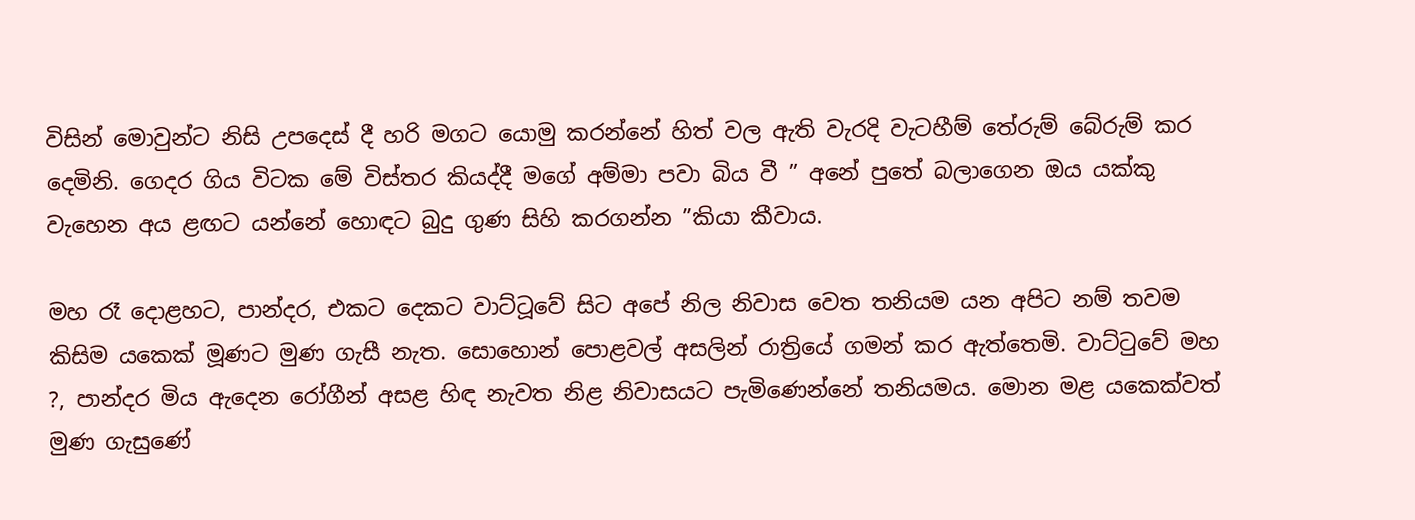විසින් මොවුන්ට නිසි උපදෙස් දී හරි මගට යොමු කරන්නේ හිත් වල ඇති වැරදි වැටහීම් තේරුම් බේරුම් කර දෙමිනි. ගෙදර ගිය විටක මේ විස්තර කියද්දී මගේ අම්මා පවා බිය වී ” අනේ පුතේ බලාගෙන ඔය යක්කු වැහෙන අය ළඟට යන්නේ හොඳට බුදු ගුණ සිහි කරගන්න ”කියා කීවාය.

මහ රෑ දොළහට, පාන්දර, එකට දෙකට වාට්ටූවේ සිට අපේ නිල නිවාස වෙත තනියම යන අපිට නම් තවම කිසිම යකෙක් මූණට මුණ ගැසී නැත. සොහොන් පොළවල් අසලින් රාත්‍රියේ ගමන් කර ඇත්තෙමි. වාට්ටුවේ මහ ?, පාන්දර මිය ඇදෙන රෝගීන් අසළ හිඳ නැවත නිළ නිවාසයට පැමිණෙන්නේ තනියමය. මොන මළ යකෙක්වත් මුණ ගැසුණේ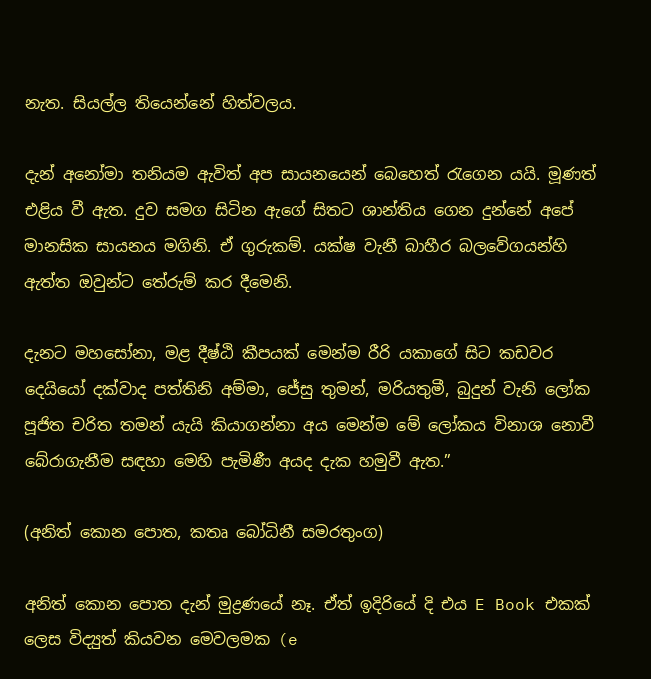නැත. සියල්ල තියෙන්නේ හිත්වලය.

දැන් අනෝමා තනියම ඇවිත් අප සායනයෙන් බෙහෙත් රැගෙන යයි. මූණත් එළිය වී ඇත. දුව සමග සිටින ඇගේ සිතට ශාන්තිය ගෙන දුන්නේ අපේ මානසික සායනය මගිනි. ඒ ගුරුකම්. යක්ෂ වැනී බාහීර බලවේගයන්හි ඇත්ත ඔවුන්ට තේරුම් කර දීමෙනි.

දැනට මහසෝනා, මළ දීෂ්ඨි කීපයක් මෙන්ම රීරි යකාගේ සිට කඩවර දෙයියෝ දක්වාද පත්තිනි අම්මා, ජේසු තුමන්, මරියතුමී, බුදුන් වැනි ලෝක පූජිත චරිත තමන් යැයි කියාගන්නා අය මෙන්ම මේ ලෝකය විනාශ නොවී බේරාගැනීම සඳහා මෙහි පැමිණී අයද දැක හමුවී ඇත.”

(අනිත් කොන පොත, කතෘ බෝධිනී සමරතුංග)

අනිත් කොන පොත දැන් මුද්‍රණයේ නෑ. ඒත් ඉදිරියේ දි එය E Book එකක් ලෙස විද්‍යුත් කියවන මෙවලමක (e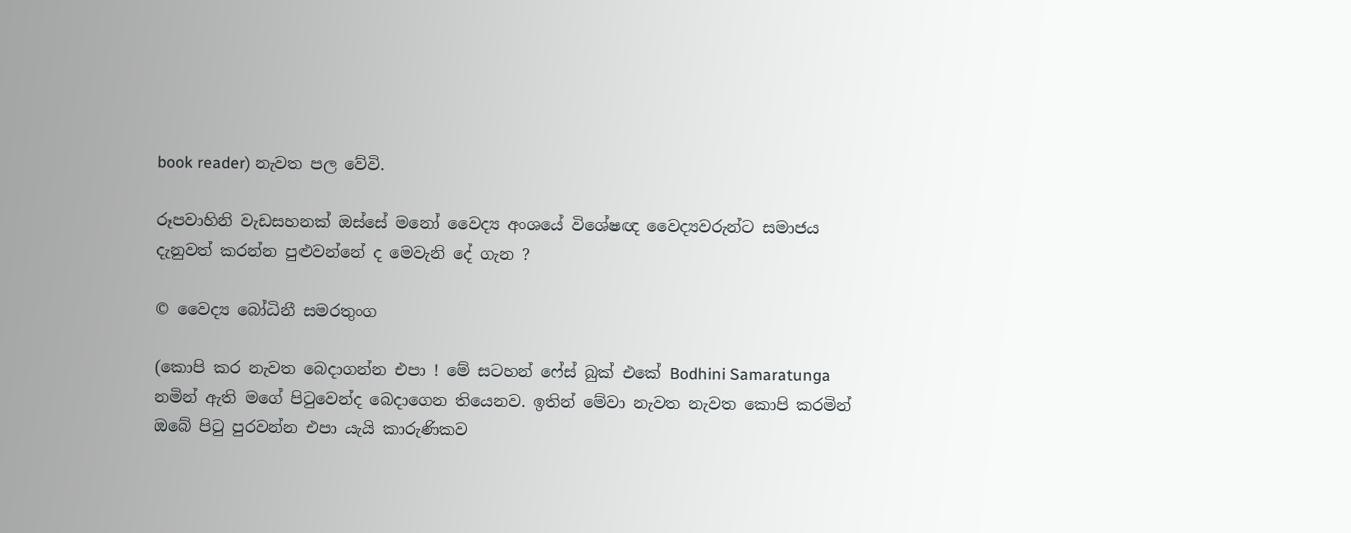book reader) නැවත පල වේවි.

රූපවාහිනි වැඩසහනක් ඔස්සේ මනෝ වෛද්‍ය අංශයේ විශේෂඥ වෛද්‍යවරුන්ට සමාජය දැනුවත් කරන්න පුළුවන්නේ ද මෙවැනි දේ ගැන ?

© වෛද්‍ය බෝධිනී සමරතුංග

(කොපි කර නැවත බෙදාගන්න එපා ! මේ සටහන් ෆේස් බුක් එකේ Bodhini Samaratunga නමින් ඇති මගේ පිටුවෙන්ද බෙදාගෙන තියෙනව. ඉතින් මේවා නැවත නැවත කොපි කරමින් ඔබේ පිටු පුරවන්න එපා යැයි කාරුණිකව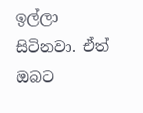ඉල්ලා සිටිනවා. ඒත් ඔබට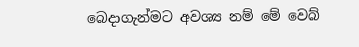බෙදාගැන්මට අවශ්‍ය නම් මේ වෙබ්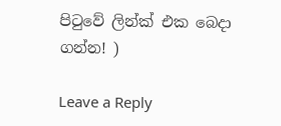පිටුවේ ලින්ක් එක බෙදා ගන්න! )

Leave a Reply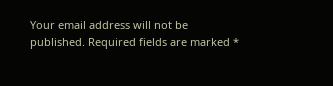Your email address will not be published. Required fields are marked *